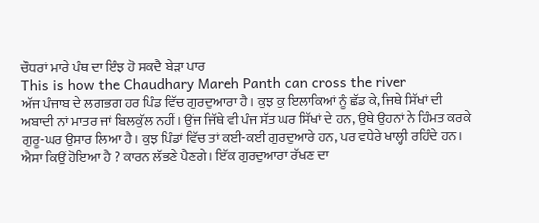ਚੌਧਰਾਂ ਮਾਰੇ ਪੰਥ ਦਾ ਇੰਝ ਹੋ ਸਕਦੈ ਬੇੜਾ ਪਾਰ
This is how the Chaudhary Mareh Panth can cross the river
ਅੱਜ ਪੰਜਾਬ ਦੇ ਲਗਭਗ ਹਰ ਪਿੰਡ ਵਿੱਚ ਗੁਰਦੁਆਰਾ ਹੈ। ਕੁਝ ਕੁ ਇਲਾਕਿਆਂ ਨੂੰ ਛੱਡ ਕੇ, ਜਿਥੇ ਸਿੱਖਾਂ ਦੀ ਅਬਾਦੀ ਨਾਂ ਮਾਤਰ ਜਾਂ ਬਿਲਕੁੱਲ ਨਹੀਂ। ਉਂਜ ਜਿੱਥੇ ਵੀ ਪੰਜ ਸੱਤ ਘਰ ਸਿੱਖਾਂ ਦੇ ਹਨ, ਉਥੇ ਉਹਨਾਂ ਨੇ ਹਿੰਮਤ ਕਰਕੇ ਗੁਰੂ-ਘਰ ਉਸਾਰ ਲਿਆ ਹੈ। ਕੁਝ ਪਿੰਡਾਂ ਵਿੱਚ ਤਾਂ ਕਈ-ਕਈ ਗੁਰਦੁਆਰੇ ਹਨ, ਪਰ ਵਧੇਰੇ ਖਾਲ੍ਹੀ ਰਹਿੰਦੇ ਹਨ। ਐਸਾ ਕਿਉਂ ਹੋਇਆ ਹੈ ? ਕਾਰਨ ਲੱਭਣੇ ਪੈਣਗੇ। ਇੱਕ ਗੁਰਦੁਆਰਾ ਰੱਖਣ ਦਾ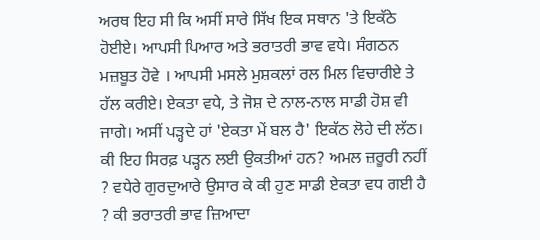ਅਰਥ ਇਹ ਸੀ ਕਿ ਅਸੀਂ ਸਾਰੇ ਸਿੱਖ ਇਕ ਸਥਾਨ 'ਤੇ ਇਕੱਠੇ ਹੋਈਏ। ਆਪਸੀ ਪਿਆਰ ਅਤੇ ਭਰਾਤਰੀ ਭਾਵ ਵਧੇ। ਸੰਗਠਨ ਮਜ਼ਬੂਤ ਹੋਵੇ । ਆਪਸੀ ਮਸਲੇ ਮੁਸ਼ਕਲਾਂ ਰਲ ਮਿਲ ਵਿਚਾਰੀਏ ਤੇ ਹੱਲ ਕਰੀਏ। ਏਕਤਾ ਵਧੇ, ਤੇ ਜੋਸ਼ ਦੇ ਨਾਲ-ਨਾਲ ਸਾਡੀ ਹੋਸ਼ ਵੀ ਜਾਗੇ। ਅਸੀਂ ਪੜ੍ਹਦੇ ਹਾਂ 'ਏਕਤਾ ਮੇਂ ਬਲ ਹੈ' ਇਕੱਠ ਲੋਹੇ ਦੀ ਲੱਠ। ਕੀ ਇਹ ਸਿਰਫ਼ ਪੜ੍ਹਨ ਲਈ ਉਕਤੀਆਂ ਹਨ? ਅਮਲ ਜ਼ਰੂਰੀ ਨਹੀਂ ? ਵਧੇਰੇ ਗੁਰਦੁਆਰੇ ਉਸਾਰ ਕੇ ਕੀ ਹੁਣ ਸਾਡੀ ਏਕਤਾ ਵਧ ਗਈ ਹੈ ? ਕੀ ਭਰਾਤਰੀ ਭਾਵ ਜ਼ਿਆਦਾ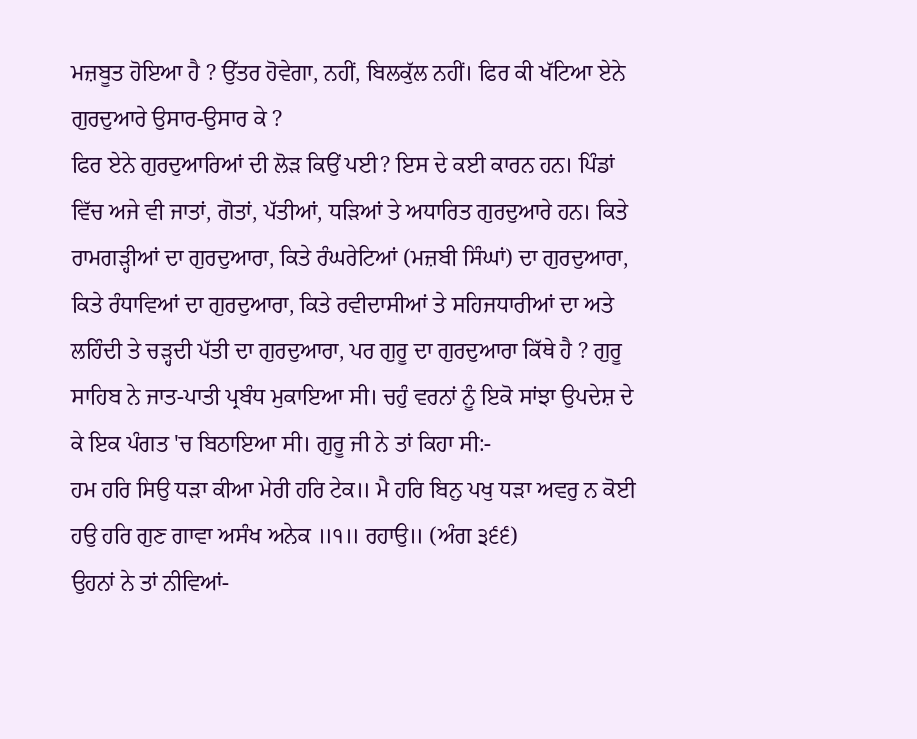ਮਜ਼ਬੂਤ ਹੋਇਆ ਹੈ ? ਉੱਤਰ ਹੋਵੇਗਾ, ਨਹੀਂ, ਬਿਲਕੁੱਲ ਨਹੀਂ। ਫਿਰ ਕੀ ਖੱਟਿਆ ਏਨੇ ਗੁਰਦੁਆਰੇ ਉਸਾਰ-ਉਸਾਰ ਕੇ ?
ਫਿਰ ਏਨੇ ਗੁਰਦੁਆਰਿਆਂ ਦੀ ਲੋੜ ਕਿਉਂ ਪਈ? ਇਸ ਦੇ ਕਈ ਕਾਰਨ ਹਨ। ਪਿੰਡਾਂ ਵਿੱਚ ਅਜੇ ਵੀ ਜਾਤਾਂ, ਗੋਤਾਂ, ਪੱਤੀਆਂ, ਧੜਿਆਂ ਤੇ ਅਧਾਰਿਤ ਗੁਰਦੁਆਰੇ ਹਨ। ਕਿਤੇ ਰਾਮਗੜ੍ਹੀਆਂ ਦਾ ਗੁਰਦੁਆਰਾ, ਕਿਤੇ ਰੰਘਰੇਟਿਆਂ (ਮਜ਼ਬੀ ਸਿੰਘਾਂ) ਦਾ ਗੁਰਦੁਆਰਾ, ਕਿਤੇ ਰੰਧਾਵਿਆਂ ਦਾ ਗੁਰਦੁਆਰਾ, ਕਿਤੇ ਰਵੀਦਾਸੀਆਂ ਤੇ ਸਹਿਜਧਾਰੀਆਂ ਦਾ ਅਤੇ ਲਹਿੰਦੀ ਤੇ ਚੜ੍ਹਦੀ ਪੱਤੀ ਦਾ ਗੁਰਦੁਆਰਾ, ਪਰ ਗੁਰੂ ਦਾ ਗੁਰਦੁਆਰਾ ਕਿੱਥੇ ਹੈ ? ਗੁਰੂ ਸਾਹਿਬ ਨੇ ਜਾਤ-ਪਾਤੀ ਪ੍ਰਬੰਧ ਮੁਕਾਇਆ ਸੀ। ਚਹੁੰ ਵਰਨਾਂ ਨੂੰ ਇਕੋ ਸਾਂਝਾ ਉਪਦੇਸ਼ ਦੇ ਕੇ ਇਕ ਪੰਗਤ 'ਚ ਬਿਠਾਇਆ ਸੀ। ਗੁਰੂ ਜੀ ਨੇ ਤਾਂ ਕਿਹਾ ਸੀ:-
ਹਮ ਹਰਿ ਸਿਉ ਧੜਾ ਕੀਆ ਮੇਰੀ ਹਰਿ ਟੇਕ॥ ਮੈ ਹਰਿ ਬਿਨੁ ਪਖੁ ਧੜਾ ਅਵਰੁ ਨ ਕੋਈ ਹਉ ਹਰਿ ਗੁਣ ਗਾਵਾ ਅਸੰਖ ਅਨੇਕ ॥੧॥ ਰਹਾਉ॥ (ਅੰਗ ੩੬੬)
ਉਹਨਾਂ ਨੇ ਤਾਂ ਨੀਵਿਆਂ-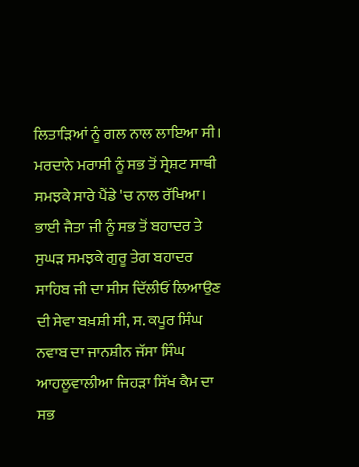ਲਿਤਾੜਿਆਂ ਨੂੰ ਗਲ ਨਾਲ ਲਾਇਆ ਸੀ। ਮਰਦਾਨੇ ਮਰਾਸੀ ਨੂੰ ਸਭ ਤੋਂ ਸ੍ਰੇਸ਼ਟ ਸਾਥੀ ਸਮਝਕੇ ਸਾਰੇ ਪੈਂਡੇ 'ਚ ਨਾਲ ਰੱਖਿਆ। ਭਾਈ ਜੈਤਾ ਜੀ ਨੂੰ ਸਭ ਤੋਂ ਬਹਾਦਰ ਤੇ ਸੁਘੜ ਸਮਝਕੇ ਗੁਰੂ ਤੇਗ ਬਹਾਦਰ ਸਾਹਿਬ ਜੀ ਦਾ ਸੀਸ ਦਿੱਲੀਓਂ ਲਿਆਉਣ ਦੀ ਸੇਵਾ ਬਖ਼ਸ਼ੀ ਸੀ, ਸ. ਕਪੂਰ ਸਿੰਘ ਨਵਾਬ ਦਾ ਜਾਨਸ਼ੀਨ ਜੱਸਾ ਸਿੰਘ ਆਹਲੂਵਾਲੀਆ ਜਿਹੜਾ ਸਿੱਖ ਕੈਮ ਦਾ ਸਭ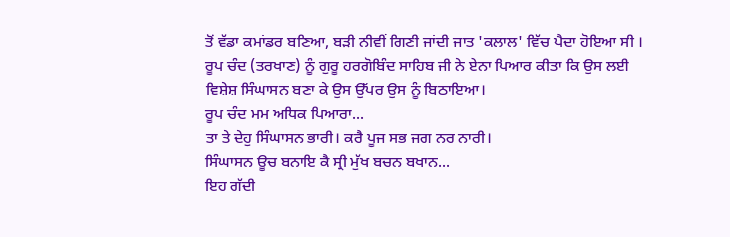ਤੋਂ ਵੱਡਾ ਕਮਾਂਡਰ ਬਣਿਆ, ਬੜੀ ਨੀਵੀਂ ਗਿਣੀ ਜਾਂਦੀ ਜਾਤ 'ਕਲਾਲ' ਵਿੱਚ ਪੈਦਾ ਹੋਇਆ ਸੀ । ਰੂਪ ਚੰਦ (ਤਰਖਾਣ) ਨੂੰ ਗੁਰੂ ਹਰਗੋਬਿੰਦ ਸਾਹਿਬ ਜੀ ਨੇ ਏਨਾ ਪਿਆਰ ਕੀਤਾ ਕਿ ਉਸ ਲਈ ਵਿਸ਼ੇਸ਼ ਸਿੰਘਾਸਨ ਬਣਾ ਕੇ ਉਸ ਉੱਪਰ ਉਸ ਨੂੰ ਬਿਠਾਇਆ।
ਰੂਪ ਚੰਦ ਮਮ ਅਧਿਕ ਪਿਆਰਾ...
ਤਾ ਤੇ ਦੇਹੁ ਸਿੰਘਾਸਨ ਭਾਰੀ। ਕਰੈ ਪੂਜ ਸਭ ਜਗ ਨਰ ਨਾਰੀ।
ਸਿੰਘਾਸਨ ਊਚ ਬਨਾਇ ਕੈ ਸ੍ਰੀ ਮੁੱਖ ਬਚਨ ਬਖਾਨ...
ਇਹ ਗੱਦੀ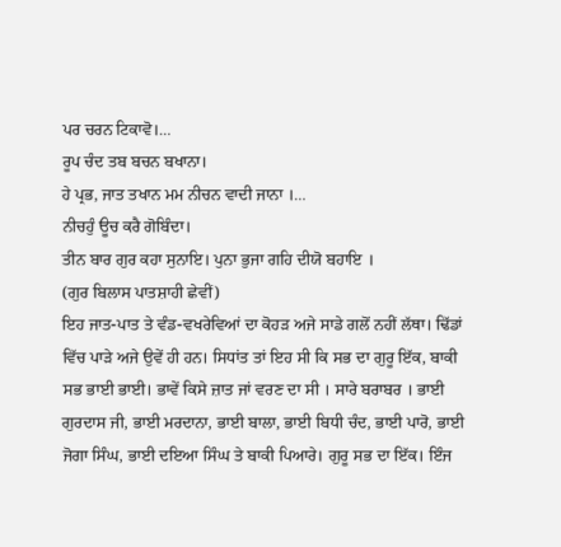ਪਰ ਚਰਨ ਟਿਕਾਵੋ।...
ਰੂਪ ਚੰਦ ਤਬ ਬਚਨ ਬਖਾਨਾ।
ਹੇ ਪ੍ਰਭ, ਜਾਤ ਤਖਾਨ ਮਮ ਨੀਚਨ ਵਾਦੀ ਜਾਨਾ ।...
ਨੀਚਹੁੰ ਊਚ ਕਰੈ ਗੋਬਿੰਦਾ।
ਤੀਨ ਬਾਰ ਗੁਰ ਕਹਾ ਸੁਨਾਇ। ਪੁਨਾ ਭੁਜਾ ਗਹਿ ਦੀਯੋ ਬਹਾਇ ।
(ਗੁਰ ਬਿਲਾਸ ਪਾਤਸ਼ਾਹੀ ਛੇਵੀਂ)
ਇਹ ਜਾਤ-ਪਾਤ ਤੇ ਵੰਡ-ਵਖਰੇਵਿਆਂ ਦਾ ਕੋਹੜ ਅਜੇ ਸਾਡੇ ਗਲੋਂ ਨਹੀਂ ਲੱਥਾ। ਢਿੱਡਾਂ ਵਿੱਚ ਪਾੜੇ ਅਜੇ ਉਵੇਂ ਹੀ ਹਨ। ਸਿਧਾਂਤ ਤਾਂ ਇਹ ਸੀ ਕਿ ਸਭ ਦਾ ਗੁਰੂ ਇੱਕ, ਬਾਕੀ ਸਭ ਭਾਈ ਭਾਈ। ਭਾਵੇਂ ਕਿਸੇ ਜ਼ਾਤ ਜਾਂ ਵਰਣ ਦਾ ਸੀ । ਸਾਰੇ ਬਰਾਬਰ । ਭਾਈ ਗੁਰਦਾਸ ਜੀ, ਭਾਈ ਮਰਦਾਨਾ, ਭਾਈ ਬਾਲਾ, ਭਾਈ ਬਿਧੀ ਚੰਦ, ਭਾਈ ਪਾਰੋ, ਭਾਈ ਜੋਗਾ ਸਿੰਘ, ਭਾਈ ਦਇਆ ਸਿੰਘ ਤੇ ਬਾਕੀ ਪਿਆਰੇ। ਗੁਰੂ ਸਭ ਦਾ ਇੱਕ। ਇੰਜ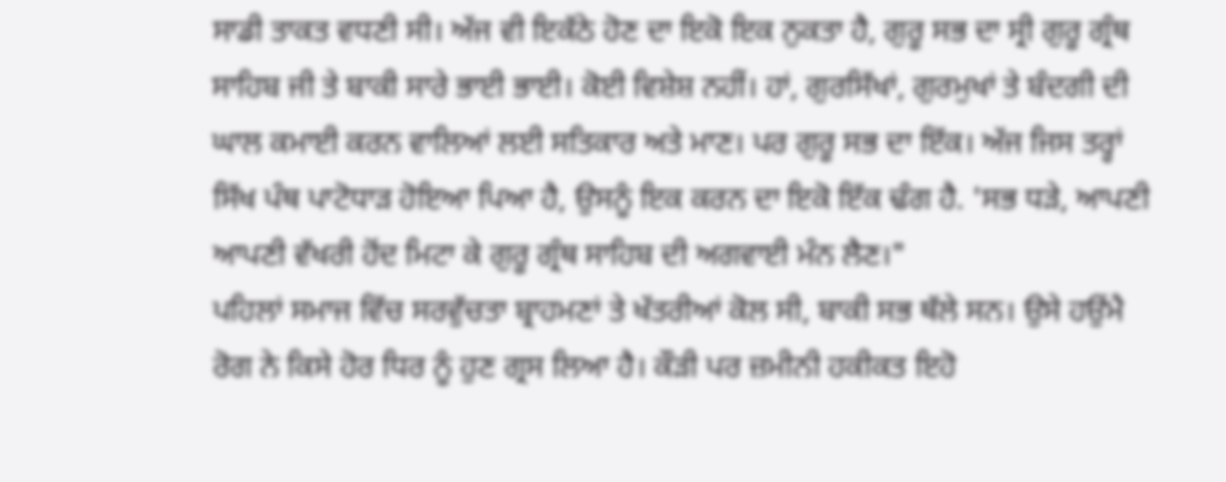ਸਾਡੀ ਤਾਕਤ ਵਧਣੀ ਸੀ। ਅੱਜ ਵੀ ਇਕੱਠੇ ਹੋਣ ਦਾ ਇਕੋ ਇਕ ਨੁਕਤਾ ਹੈ, ਗੁਰੂ ਸਭ ਦਾ ਸ੍ਰੀ ਗੁਰੂ ਗ੍ਰੰਥ ਸਾਹਿਬ ਜੀ ਤੇ ਬਾਕੀ ਸਾਰੇ ਭਾਈ ਭਾਈ। ਕੋਈ ਵਿਸ਼ੇਸ਼ ਨਹੀਂ। ਹਾਂ, ਗੁਰਸਿੱਖਾਂ, ਗੁਰਮੁਖਾਂ ਤੇ ਬੰਦਗੀ ਦੀ ਘਾਲ ਕਮਾਈ ਕਰਨ ਵਾਲਿਆਂ ਲਈ ਸਤਿਕਾਰ ਅਤੇ ਮਾਣ। ਪਰ ਗੁਰੂ ਸਭ ਦਾ ਇੱਕ। ਅੱਜ ਜਿਸ ਤਰ੍ਹਾਂ ਸਿੱਖ ਪੰਥ ਪਾਟੋਧਾੜ ਹੋਇਆ ਪਿਆ ਹੈ, ਉਸਨੂੰ ਇਕ ਕਰਨ ਦਾ ਇਕੋ ਇੱਕ ਢੰਗ ਹੈ. 'ਸਭ ਧੜੇ, ਆਪਣੀ ਆਪਣੀ ਵੱਖਰੀ ਹੋਂਦ ਮਿਟਾ ਕੇ ਗੁਰੂ ਗ੍ਰੰਥ ਸਾਹਿਬ ਦੀ ਅਗਵਾਈ ਮੰਨ ਲੈਣ।"
ਪਹਿਲਾਂ ਸਮਾਜ ਵਿੱਚ ਸਰਵੁੱਚਤਾ ਬ੍ਰਾਹਮਣਾਂ ਤੇ ਖੱਤਰੀਆਂ ਕੋਲ ਸੀ, ਬਾਕੀ ਸਭ ਥੱਲੇ ਸਨ। ਉਸੇ ਹਉਂਮੈ ਰੋਗ ਨੇ ਕਿਸੇ ਹੋਰ ਧਿਰ ਨੂੰ ਹੁਣ ਗ੍ਰਸ ਲਿਆ ਹੈ। ਕੌੜੀ ਪਰ ਜ਼ਮੀਨੀ ਹਕੀਕਤ ਇਹੋ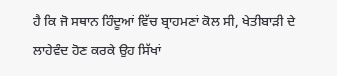ਹੈ ਕਿ ਜੋ ਸਥਾਨ ਹਿੰਦੂਆਂ ਵਿੱਚ ਬ੍ਰਾਹਮਣਾਂ ਕੋਲ ਸੀ, ਖੇਤੀਬਾੜੀ ਦੇ ਲਾਹੇਵੰਦ ਹੋਣ ਕਰਕੇ ਉਹ ਸਿੱਖਾਂ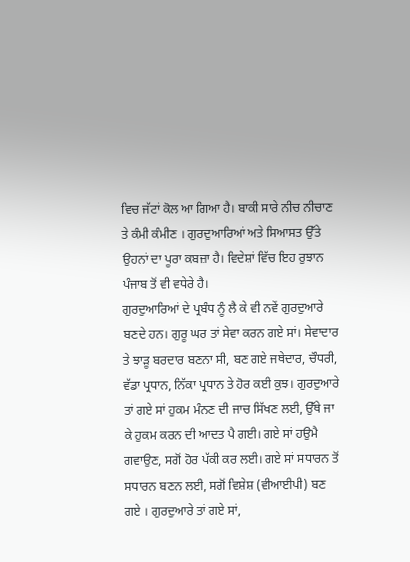ਵਿਚ ਜੱਟਾਂ ਕੋਲ ਆ ਗਿਆ ਹੈ। ਬਾਕੀ ਸਾਰੇ ਨੀਚ ਨੀਚਾਣ ਤੇ ਕੰਮੀ ਕੰਮੀਣ । ਗੁਰਦੁਆਰਿਆਂ ਅਤੇ ਸਿਆਸਤ ਉੱਤੇ ਉਹਨਾਂ ਦਾ ਪੂਰਾ ਕਬਜ਼ਾ ਹੈ। ਵਿਦੇਸ਼ਾਂ ਵਿੱਚ ਇਹ ਰੁਝਾਨ ਪੰਜਾਬ ਤੋਂ ਵੀ ਵਧੇਰੇ ਹੈ।
ਗੁਰਦੁਆਰਿਆਂ ਦੇ ਪ੍ਰਬੰਧ ਨੂੰ ਲੈ ਕੇ ਵੀ ਨਵੇਂ ਗੁਰਦੁਆਰੇ ਬਣਦੇ ਹਨ। ਗੁਰੂ ਘਰ ਤਾਂ ਸੇਵਾ ਕਰਨ ਗਏ ਸਾਂ। ਸੇਵਾਦਾਰ ਤੇ ਝਾੜੂ ਬਰਦਾਰ ਬਣਨਾ ਸੀ, ਬਣ ਗਏ ਜਥੇਦਾਰ, ਚੌਧਰੀ, ਵੱਡਾ ਪ੍ਰਧਾਨ, ਨਿੱਕਾ ਪ੍ਰਧਾਨ ਤੇ ਹੋਰ ਕਈ ਕੁਝ। ਗੁਰਦੁਆਰੇ ਤਾਂ ਗਏ ਸਾਂ ਹੁਕਮ ਮੰਨਣ ਦੀ ਜਾਚ ਸਿੱਖਣ ਲਈ, ਉੱਥੇ ਜਾ ਕੇ ਹੁਕਮ ਕਰਨ ਦੀ ਆਦਤ ਪੈ ਗਈ। ਗਏ ਸਾਂ ਹਉਮੈ ਗਵਾਉਣ, ਸਗੋਂ ਹੋਰ ਪੱਕੀ ਕਰ ਲਈ। ਗਏ ਸਾਂ ਸਧਾਰਨ ਤੋਂ ਸਧਾਰਨ ਬਣਨ ਲਈ, ਸਗੋਂ ਵਿਸ਼ੇਸ਼ (ਵੀਆਈਪੀ) ਬਣ ਗਏ । ਗੁਰਦੁਆਰੇ ਤਾਂ ਗਏ ਸਾਂ,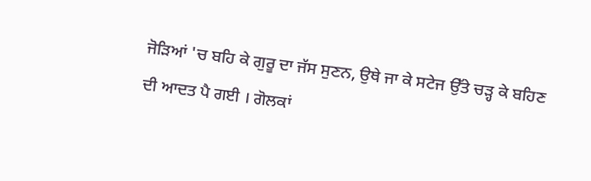ਜੋੜਿਆਂ 'ਚ ਬਹਿ ਕੇ ਗੁਰੂ ਦਾ ਜੱਸ ਸੁਣਨ, ਉਥੇ ਜਾ ਕੇ ਸਟੇਜ ਉੱਤੇ ਚੜ੍ਹ ਕੇ ਬਹਿਣ ਦੀ ਆਦਤ ਪੈ ਗਈ । ਗੋਲਕਾਂ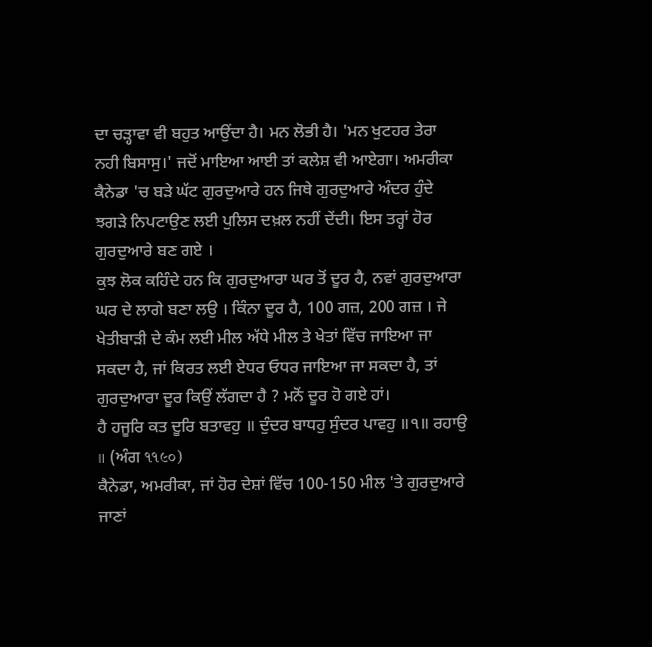ਦਾ ਚੜ੍ਹਾਵਾ ਵੀ ਬਹੁਤ ਆਉਂਦਾ ਹੈ। ਮਨ ਲੋਭੀ ਹੈ। 'ਮਨ ਖੁਟਹਰ ਤੇਰਾ ਨਹੀ ਬਿਸਾਸੁ।' ਜਦੋਂ ਮਾਇਆ ਆਈ ਤਾਂ ਕਲੇਸ਼ ਵੀ ਆਏਗਾ। ਅਮਰੀਕਾ ਕੈਨੇਡਾ 'ਚ ਬੜੇ ਘੱਟ ਗੁਰਦੁਆਰੇ ਹਨ ਜਿਥੇ ਗੁਰਦੁਆਰੇ ਅੰਦਰ ਹੁੰਦੇ ਝਗੜੇ ਨਿਪਟਾਉਣ ਲਈ ਪੁਲਿਸ ਦਖ਼ਲ ਨਹੀਂ ਦੇਂਦੀ। ਇਸ ਤਰ੍ਹਾਂ ਹੋਰ ਗੁਰਦੁਆਰੇ ਬਣ ਗਏ ।
ਕੁਝ ਲੋਕ ਕਹਿੰਦੇ ਹਨ ਕਿ ਗੁਰਦੁਆਰਾ ਘਰ ਤੋਂ ਦੂਰ ਹੈ, ਨਵਾਂ ਗੁਰਦੁਆਰਾ ਘਰ ਦੇ ਲਾਗੇ ਬਣਾ ਲਉ । ਕਿੰਨਾ ਦੂਰ ਹੈ, 100 ਗਜ਼, 200 ਗਜ਼ । ਜੇ ਖੇਤੀਬਾੜੀ ਦੇ ਕੰਮ ਲਈ ਮੀਲ ਅੱਧੇ ਮੀਲ ਤੇ ਖੇਤਾਂ ਵਿੱਚ ਜਾਇਆ ਜਾ ਸਕਦਾ ਹੈ, ਜਾਂ ਕਿਰਤ ਲਈ ਏਧਰ ਓਧਰ ਜਾਇਆ ਜਾ ਸਕਦਾ ਹੈ, ਤਾਂ ਗੁਰਦੁਆਰਾ ਦੂਰ ਕਿਉਂ ਲੱਗਦਾ ਹੈ ? ਮਨੋਂ ਦੂਰ ਹੋ ਗਏ ਹਾਂ।
ਹੈ ਹਜੂਰਿ ਕਤ ਦੂਰਿ ਬਤਾਵਹੁ ॥ ਦੁੰਦਰ ਬਾਧਹੁ ਸੁੰਦਰ ਪਾਵਹੁ ॥੧॥ ਰਹਾਉ ॥ (ਅੰਗ ૧૧૯૦)
ਕੈਨੇਡਾ, ਅਮਰੀਕਾ, ਜਾਂ ਹੋਰ ਦੇਸ਼ਾਂ ਵਿੱਚ 100-150 ਮੀਲ 'ਤੇ ਗੁਰਦੁਆਰੇ ਜਾਣਾਂ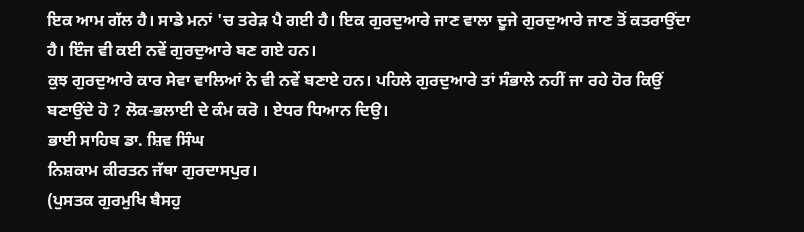ਇਕ ਆਮ ਗੱਲ ਹੈ। ਸਾਡੇ ਮਨਾਂ 'ਚ ਤਰੇੜ ਪੈ ਗਈ ਹੈ। ਇਕ ਗੁਰਦੁਆਰੇ ਜਾਣ ਵਾਲਾ ਦੂਜੇ ਗੁਰਦੁਆਰੇ ਜਾਣ ਤੋਂ ਕਤਰਾਉਂਦਾ ਹੈ। ਇੰਜ ਵੀ ਕਈ ਨਵੇਂ ਗੁਰਦੁਆਰੇ ਬਣ ਗਏ ਹਨ।
ਕੁਝ ਗੁਰਦੁਆਰੇ ਕਾਰ ਸੇਵਾ ਵਾਲਿਆਂ ਨੇ ਵੀ ਨਵੇਂ ਬਣਾਏ ਹਨ। ਪਹਿਲੇ ਗੁਰਦੁਆਰੇ ਤਾਂ ਸੰਭਾਲੇ ਨਹੀਂ ਜਾ ਰਹੇ ਹੋਰ ਕਿਉਂ ਬਣਾਉਂਦੇ ਹੋ ? ਲੋਕ-ਭਲਾਈ ਦੇ ਕੰਮ ਕਰੋ । ਏਧਰ ਧਿਆਨ ਦਿਉ।
ਭਾਈ ਸਾਹਿਬ ਡਾ. ਸ਼ਿਵ ਸਿੰਘ
ਨਿਸ਼ਕਾਮ ਕੀਰਤਨ ਜੱਥਾ ਗੁਰਦਾਸਪੁਰ।
(ਪੁਸਤਕ ਗੁਰਮੁਖਿ ਬੈਸਹੁ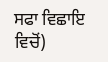ਸਫਾ ਵਿਛਾਇ ਵਿਚੋਂ)